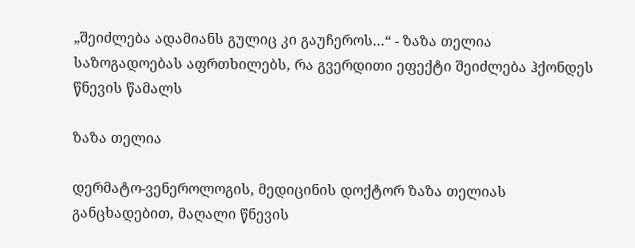„შეიძლება ადამიანს გულიც კი გაუჩეროს...“ - ზაზა თელია საზოგადოებას აფრთხილებს, რა გვერდითი ეფექტი შეიძლება ჰქონდეს წნევის წამალს

ზაზა თელია

დერმატო-ვენეროლოგის, მედიცინის დოქტორ ზაზა თელიას განცხადებით, მაღალი წნევის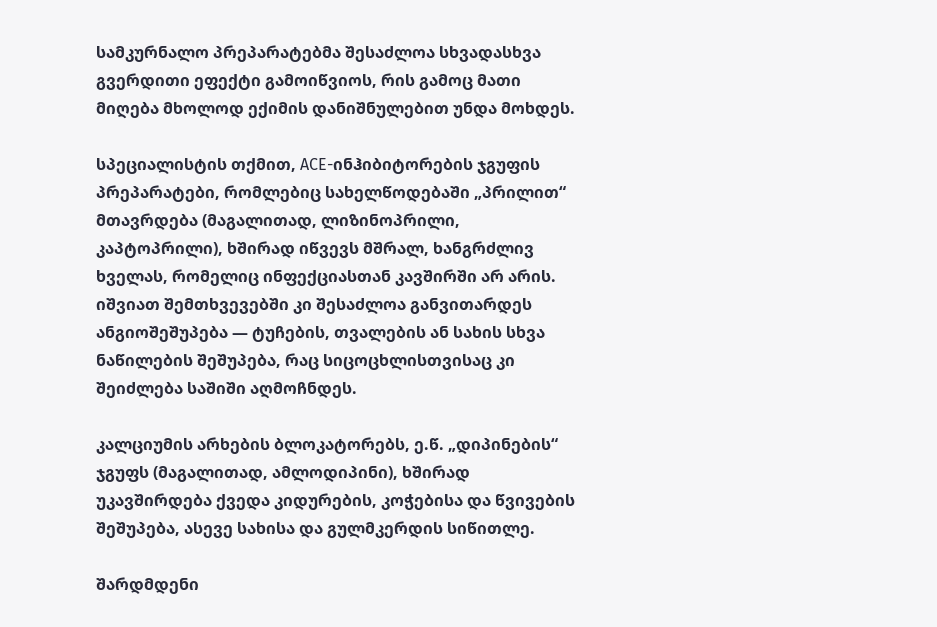სამკურნალო პრეპარატებმა შესაძლოა სხვადასხვა გვერდითი ეფექტი გამოიწვიოს, რის გამოც მათი მიღება მხოლოდ ექიმის დანიშნულებით უნდა მოხდეს.

სპეციალისტის თქმით, ACE-ინჰიბიტორების ჯგუფის პრეპარატები, რომლებიც სახელწოდებაში „პრილით“ მთავრდება (მაგალითად, ლიზინოპრილი, კაპტოპრილი), ხშირად იწვევს მშრალ, ხანგრძლივ ხველას, რომელიც ინფექციასთან კავშირში არ არის. იშვიათ შემთხვევებში კი შესაძლოა განვითარდეს ანგიოშეშუპება — ტუჩების, თვალების ან სახის სხვა ნაწილების შეშუპება, რაც სიცოცხლისთვისაც კი შეიძლება საშიში აღმოჩნდეს.

კალციუმის არხების ბლოკატორებს, ე.წ. „დიპინების“ ჯგუფს (მაგალითად, ამლოდიპინი), ხშირად უკავშირდება ქვედა კიდურების, კოჭებისა და წვივების შეშუპება, ასევე სახისა და გულმკერდის სიწითლე.

შარდმდენი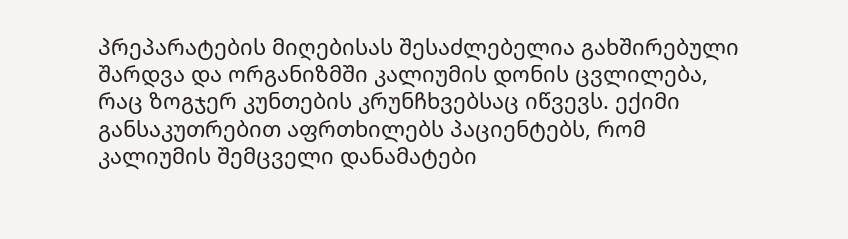პრეპარატების მიღებისას შესაძლებელია გახშირებული შარდვა და ორგანიზმში კალიუმის დონის ცვლილება, რაც ზოგჯერ კუნთების კრუნჩხვებსაც იწვევს. ექიმი განსაკუთრებით აფრთხილებს პაციენტებს, რომ კალიუმის შემცველი დანამატები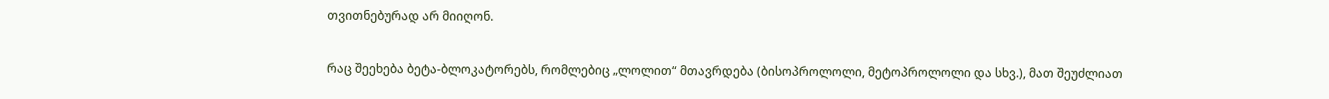თვითნებურად არ მიიღონ.

რაც შეეხება ბეტა-ბლოკატორებს, რომლებიც „ლოლით“ მთავრდება (ბისოპროლოლი, მეტოპროლოლი და სხვ.), მათ შეუძლიათ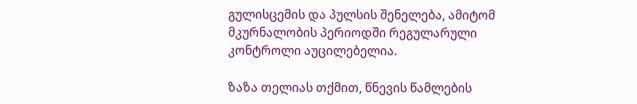გულისცემის და პულსის შენელება, ამიტომ მკურნალობის პერიოდში რეგულარული კონტროლი აუცილებელია.

ზაზა თელიას თქმით, წნევის წამლების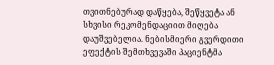თვითნებურად დაწყება, შეწყვეტა ან სხვისი რეკომენდაციით მიღება დაუშვებელია. ნებისმიერი გვერდითი ეფექტის შემთხვევაში პაციენტმა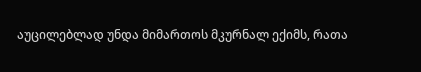აუცილებლად უნდა მიმართოს მკურნალ ექიმს, რათა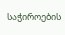საჭიროების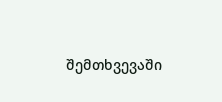შემთხვევაში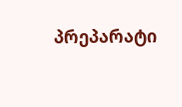პრეპარატი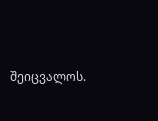შეიცვალოს.